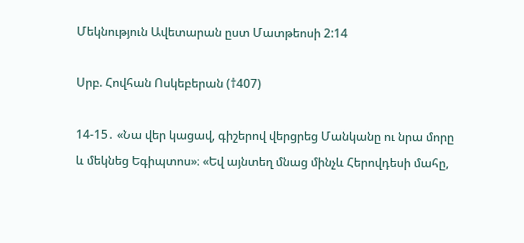Մեկնություն Ավետարան ըստ Մատթեոսի 2:14

Սրբ. Հովհան Ոսկեբերան (†407)

14-15․ «Նա վեր կացավ, գիշերով վերցրեց Մանկանը ու նրա մորը և մեկնեց Եգիպտոս»։ «Եվ այնտեղ մնաց մինչև Հերովդեսի մահը,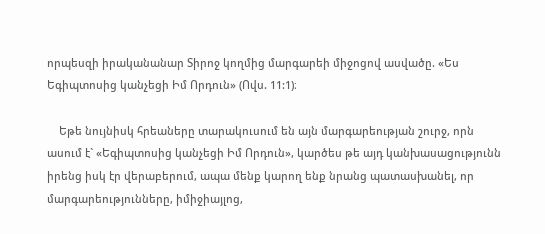որպեսզի իրականանար Տիրոջ կողմից մարգարեի միջոցով ասվածը. «Ես Եգիպտոսից կանչեցի Իմ Որդուն» (Ովս. 11:1)։

    Եթե նույնիսկ հրեաները տարակուսում են այն մարգարեության շուրջ, որն ասում է` «Եգիպտոսից կանչեցի Իմ Որդուն», կարծես թե այդ կանխասացությունն իրենց իսկ էր վերաբերում, ապա մենք կարող ենք նրանց պատասխանել, որ մարգարեությունները, իմիջիայլոց,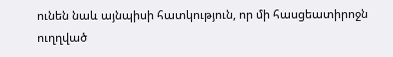ունեն նաև այնպիսի հատկություն, որ մի հասցեատիրոջն ուղղված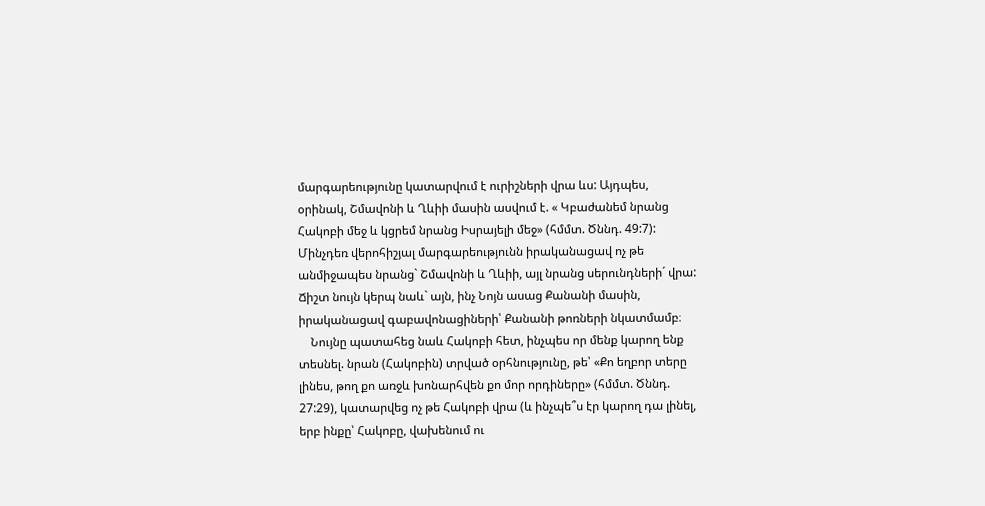մարգարեությունը կատարվում է ուրիշների վրա ևս: Այդպես, օրինակ, Շմավոնի և Ղևիի մասին ասվում է. « Կբաժանեմ նրանց Հակոբի մեջ և կցրեմ նրանց Իսրայելի մեջ» (հմմտ. Ծննդ. 49:7): Մինչդեռ վերոհիշյալ մարգարեությունն իրականացավ ոչ թե անմիջապես նրանց` Շմավոնի և Ղևիի, այլ նրանց սերունդների´ վրա: Ճիշտ նույն կերպ նաև` այն, ինչ Նոյն ասաց Քանանի մասին, իրականացավ գաբավոնացիների՝ Քանանի թոռների նկատմամբ։
    Նույնը պատահեց նաև Հակոբի հետ, ինչպես որ մենք կարող ենք տեսնել. նրան (Հակոբին) տրված օրհնությունը, թե՝ «Քո եղբոր տերը լինես, թող քո առջև խոնարհվեն քո մոր որդիները» (հմմտ. Ծննդ. 27:29), կատարվեց ոչ թե Հակոբի վրա (և ինչպե՞ս էր կարող դա լինել, երբ ինքը՝ Հակոբը, վախենում ու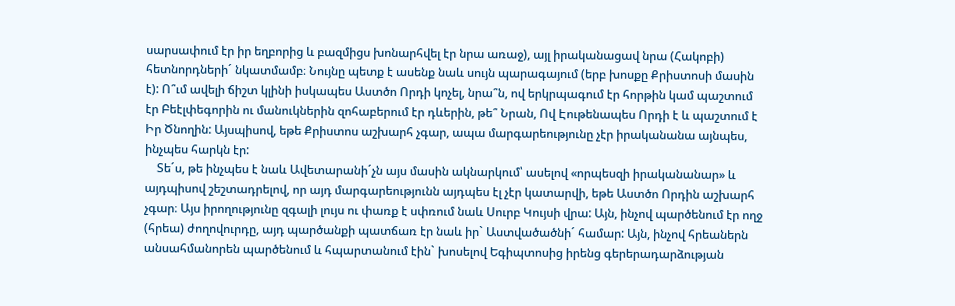սարսափում էր իր եղբորից և բազմիցս խոնարհվել էր նրա առաջ), այլ իրականացավ նրա (Հակոբի) հետնորդների´ նկատմամբ։ Նույնը պետք է ասենք նաև սույն պարագայում (երբ խոսքը Քրիստոսի մասին է): Ո՞ւմ ավելի ճիշտ կլինի իսկապես Աստծո Որդի կոչել, նրա՞ն, ով երկրպագում էր հորթին կամ պաշտում էր Բեէլփեգորին ու մանուկներին զոհաբերում էր դևերին, թե՞ Նրան, Ով Էութենապես Որդի է և պաշտում է Իր Ծնողին: Այսպիսով, եթե Քրիստոս աշխարհ չգար, ապա մարգարեությունը չէր իրականանա այնպես, ինչպես հարկն էր:
    Տե´ս, թե ինչպես է նաև Ավետարանի´չն այս մասին ակնարկում՝ ասելով «որպեսզի իրականանար» և այդպիսով շեշտադրելով, որ այդ մարգարեությունն այդպես էլ չէր կատարվի, եթե Աստծո Որդին աշխարհ չգար։ Այս իրողությունը զգալի լույս ու փառք է սփռում նաև Սուրբ Կույսի վրա: Այն, ինչով պարծենում էր ողջ (հրեա) ժողովուրդը, այդ պարծանքի պատճառ էր նաև իր` Աստվածածնի´ համար: Այն, ինչով հրեաներն անսահմանորեն պարծենում և հպարտանում էին` խոսելով Եգիպտոսից իրենց գերերադարձության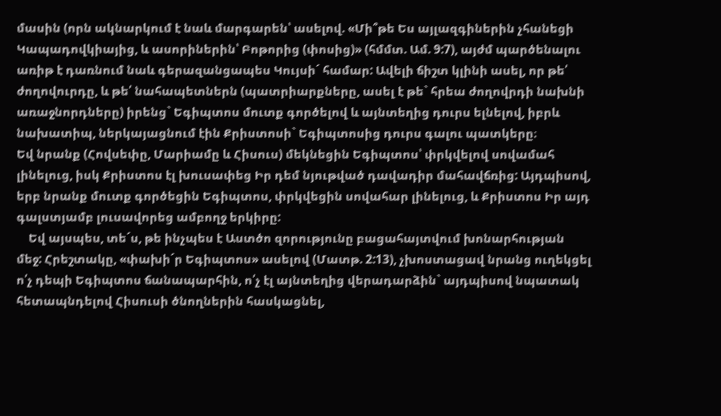մասին (որն ակնարկում է նաև մարգարեն՝ ասելով. «Մի՞թե Ես այլազգիներին չհանեցի Կապադովկիայից, և ասորիներին՝ Բոթորից (փոսից)» (հմմտ. Ամ. 9:7), այժմ պարծենալու առիթ է դառնում նաև գերազանցապես Կույսի´ համար: Ավելի ճիշտ կլինի ասել, որ թե՛ ժողովուրդը, և թե՛ նահապետներն (պատրիարքները, ասել է թե` հրեա ժողովրդի նախնի առաջնորդները) իրենց` Եգիպտոս մուտք գործելով և այնտեղից դուրս ելնելով, իբրև նախատիպ, ներկայացնում էին Քրիստոսի` Եգիպտոսից դուրս գալու պատկերը։
Եվ նրանք (Հովսեփը, Մարիամը և Հիսուս) մեկնեցին Եգիպտոս՝ փրկվելով սովամահ լինելուց, իսկ Քրիստոս էլ խուսափեց Իր դեմ նյութված դավադիր մահավճռից: Այդպիսով, երբ նրանք մուտք գործեցին Եգիպտոս, փրկվեցին սովահար լինելուց, և Քրիստոս Իր այդ գալստյամբ լուսավորեց ամբողջ երկիրը:
    Եվ այսպես, տե´ս, թե ինչպես է Աստծո զորությունը բացահայտվում խոնարհության մեջ: Հրեշտակը, «փախի´ր Եգիպտոս» ասելով (Մատթ. 2:13), չխոստացավ նրանց ուղեկցել ո՛չ դեպի Եգիպտոս ճանապարհին, ո՛չ էլ այնտեղից վերադարձին` այդպիսով նպատակ հետապնդելով Հիսուսի ծնողներին հասկացնել,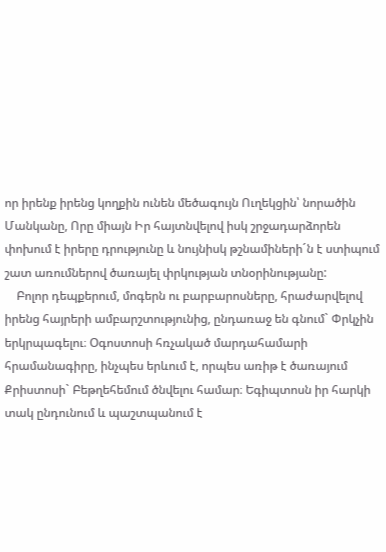որ իրենք իրենց կողքին ունեն մեծագույն Ուղեկցին՝ նորածին Մանկանը, Որը միայն Իր հայտնվելով իսկ շրջադարձորեն փոխում է իրերը դրությունը և նույնիսկ թշնամիների´ն է ստիպում շատ առումներով ծառայել փրկության տնօրինությանը:
    Բոլոր դեպքերում, մոգերն ու բարբարոսները, հրաժարվելով իրենց հայրերի ամբարշտությունից, ընդառաջ են գնում` Փրկչին երկրպագելու։ Օգոստոսի հռչակած մարդահամարի հրամանագիրը, ինչպես երևում է, որպես առիթ է ծառայում Քրիստոսի` Բեթղեհեմում ծնվելու համար։ Եգիպտոսն իր հարկի տակ ընդունում և պաշտպանում է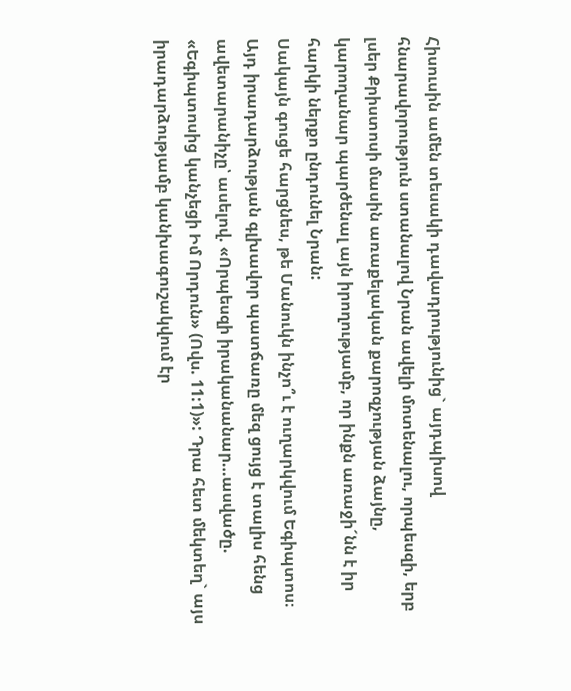Հիսուսին ամեն տեսակի դավադրությունից` այդպիսով հնարավորություն ստանալով Նրան ավելի մոտենալու, որպեսզի, երբ լսեր Քրիստոսի մասին առաքելական քարոզչության ձայնը, կարողանար պարծենալ այն իրողությամբ, որ ինքն առաջի´նն է իր հարկի ներքո ընդունել Նրան:
Սակայն գուցե հարցնես, թե Մանուկն ինչո՞ւ է ուղարկվում Եգիպտոս։ Այդ իրադարձության գլխավոր պատճառը մեզ ցույց է տալիս հենց ավետարանիչը՝ ասելով. «Որպեսզի իրականանար…ասվածը. «Եգիպտոսից կանչեցի Իմ Որդուն» (Ովս. 11:1)»: Դրա հետ մեկտեղ` այս իրադարձությամբ կանխագուշակվում էր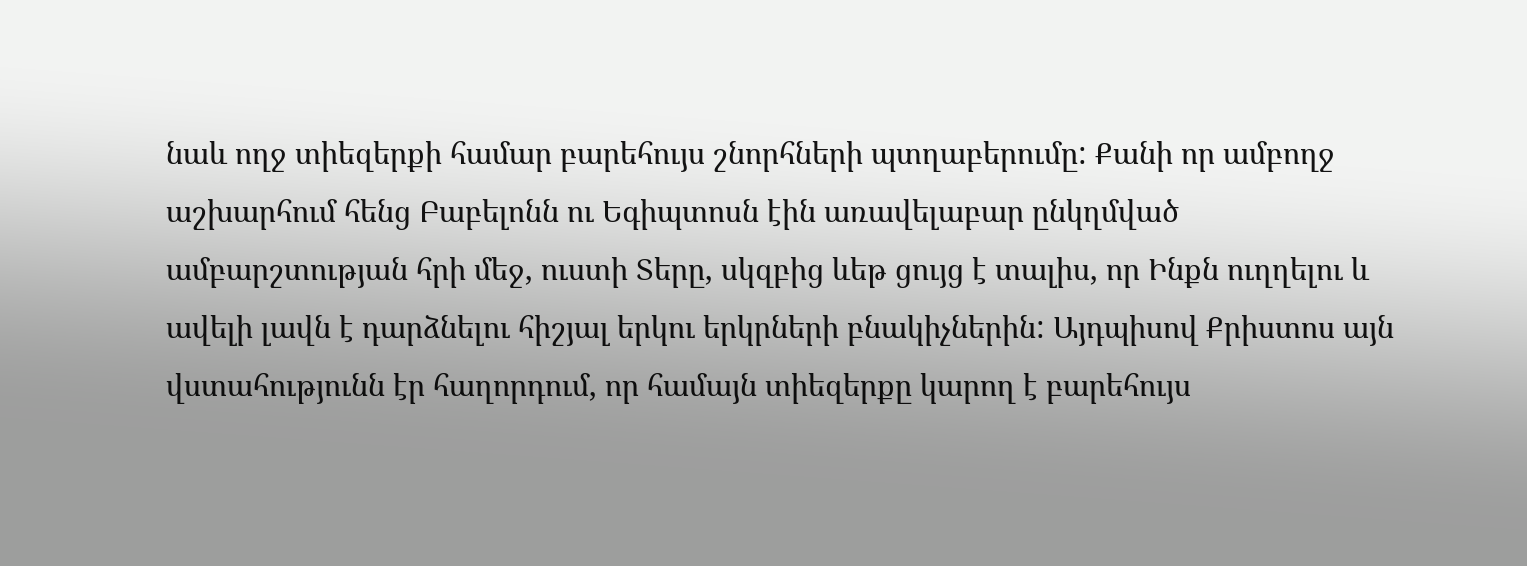նաև ողջ տիեզերքի համար բարեհույս շնորհների պտղաբերումը: Քանի որ ամբողջ աշխարհում հենց Բաբելոնն ու Եգիպտոսն էին առավելաբար ընկղմված ամբարշտության հրի մեջ, ուստի Տերը, սկզբից ևեթ ցույց է տալիս, որ Ինքն ուղղելու և ավելի լավն է դարձնելու հիշյալ երկու երկրների բնակիչներին: Այդպիսով Քրիստոս այն վստահությունն էր հաղորդում, որ համայն տիեզերքը կարող է բարեհույս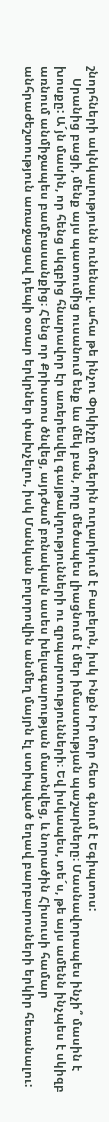շնորհների ակնկալությունն ունենալ. ահա թե ինչու Փրկիչը մոգերին ուղարկում է Բաբելոն, իսկ Ինքն Իր մոր հետ գնում է Եգիպտոս:
    Սրանից բացի, մենք այս պատումից ուսանում ենք ևս մեկ բան, որը մեծապես լիացնում է մեր իմաստության պաշարները։ Մասնավորապես ինչի՞ մասին է խոսքը: Ա´յն մասին, որ հենց սկզբից հնարավոր էր առերեսվել գայթակղությունների ու զրպարտությունների։ Եվ իսկապես, տե´ս, թե այս ամենն ինչպես է սկիզբ առնում անմիջապես բամբասանքից։ Հենց որ Քրիստոս ծնվեց, այդժամ բռնակալն ասես խելագարության մատնվեց, և նորածին Հիսուսի համար անհրաժեշտություն առաջացավ դեպի օտար երկրներ փախչելու, իսկ Մանկան բոլորովին անմեղ մայրն էլ ստիպված եղավ բարբարոսների երկիր հեռանալու: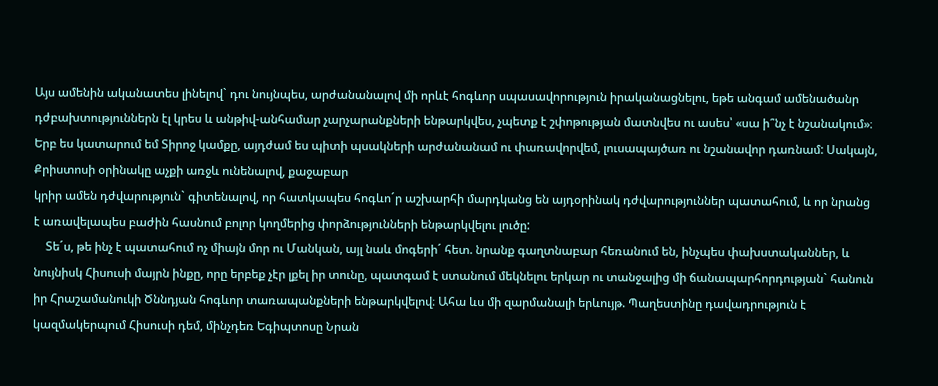Այս ամենին ականատես լինելով` դու նույնպես, արժանանալով մի որևէ հոգևոր սպասավորություն իրականացնելու, եթե անգամ ամենածանր դժբախտություններն էլ կրես և անթիվ-անհամար չարչարանքների ենթարկվես, չպետք է շփոթության մատնվես ու ասես՝ «սա ի՞նչ է նշանակում»։ Երբ ես կատարում եմ Տիրոջ կամքը, այդժամ ես պիտի պսակների արժանանամ ու փառավորվեմ, լուսապայծառ ու նշանավոր դառնամ: Սակայն, Քրիստոսի օրինակը աչքի առջև ունենալով, քաջաբար
կրիր ամեն դժվարություն` գիտենալով, որ հատկապես հոգևո´ր աշխարհի մարդկանց են այդօրինակ դժվարություններ պատահում, և որ նրանց է առավելապես բաժին հասնում բոլոր կողմերից փորձությունների ենթարկվելու լուծը:
    Տե´ս, թե ինչ է պատահում ոչ միայն մոր ու Մանկան, այլ նաև մոգերի´ հետ. նրանք գաղտնաբար հեռանում են, ինչպես փախստականներ, և նույնիսկ Հիսուսի մայրն ինքը, որը երբեք չէր լքել իր տունը, պատգամ է ստանում մեկնելու երկար ու տանջալից մի ճանապարհորդության` հանուն իր Հրաշամանուկի Ծննդյան հոգևոր տառապանքների ենթարկվելով։ Ահա ևս մի զարմանալի երևույթ. Պաղեստինը դավադրություն է կազմակերպում Հիսուսի դեմ, մինչդեռ Եգիպտոսը Նրան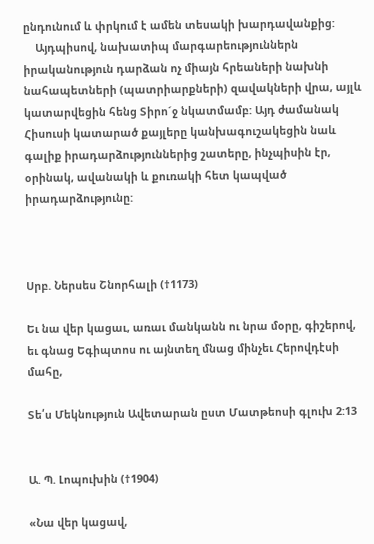ընդունում և փրկում է ամեն տեսակի խարդավանքից:
    Այդպիսով, նախատիպ մարգարեություններն իրականություն դարձան ոչ միայն հրեաների նախնի նահապետների (պատրիարքների) զավակների վրա, այլև կատարվեցին հենց Տիրո´ջ նկատմամբ: Այդ ժամանակ Հիսուսի կատարած քայլերը կանխագուշակեցին նաև գալիք իրադարձություններից շատերը, ինչպիսին էր, օրինակ, ավանակի և քուռակի հետ կապված իրադարձությունը:



Սրբ. Ներսես Շնորհալի (†1173)

Եւ նա վեր կացաւ, առաւ մանկանն ու նրա մօրը, գիշերով, եւ գնաց Եգիպտոս ու այնտեղ մնաց մինչեւ Հերովդէսի մահը,

Տե՛ս Մեկնություն Ավետարան ըստ Մատթեոսի գլուխ 2:13


Ա. Պ. Լոպուխին (†1904)

«Նա վեր կացավ,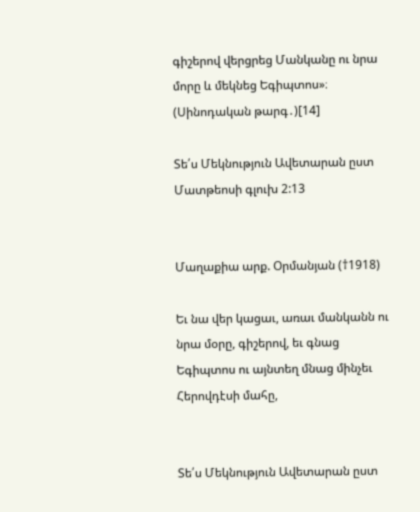գիշերով վերցրեց Մանկանը ու նրա մորը և մեկնեց Եգիպտոս»։ (Սինոդական թարգ․)[14]

Տե՛ս Մեկնություն Ավետարան ըստ Մատթեոսի գլուխ 2:13


Մաղաքիա արք. Օրմանյան (†1918)

Եւ նա վեր կացաւ, առաւ մանկանն ու նրա մօրը, գիշերով, եւ գնաց Եգիպտոս ու այնտեղ մնաց մինչեւ Հերովդէսի մահը,


Տե՛ս Մեկնություն Ավետարան ըստ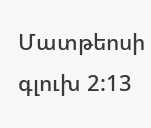Մատթեոսի գլուխ 2:13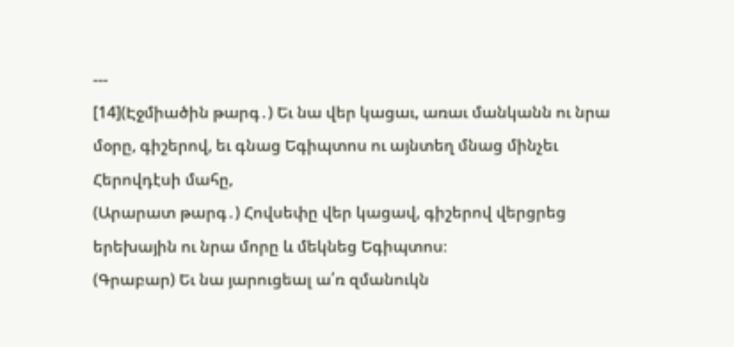---
[14](Էջմիածին թարգ․) Եւ նա վեր կացաւ, առաւ մանկանն ու նրա մօրը, գիշերով, եւ գնաց Եգիպտոս ու այնտեղ մնաց մինչեւ Հերովդէսի մահը,
(Արարատ թարգ․) Հովսեփը վեր կացավ, գիշերով վերցրեց երեխային ու նրա մորը և մեկնեց Եգիպտոս։
(Գրաբար) Եւ նա յարուցեալ ա՛ռ զմանուկն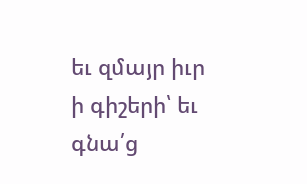եւ զմայր իւր ի գիշերի՝ եւ գնա՛ց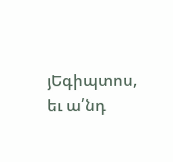յԵգիպտոս, եւ ա՛նդ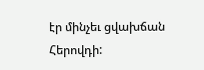էր մինչեւ ցվախճան Հերովդի: